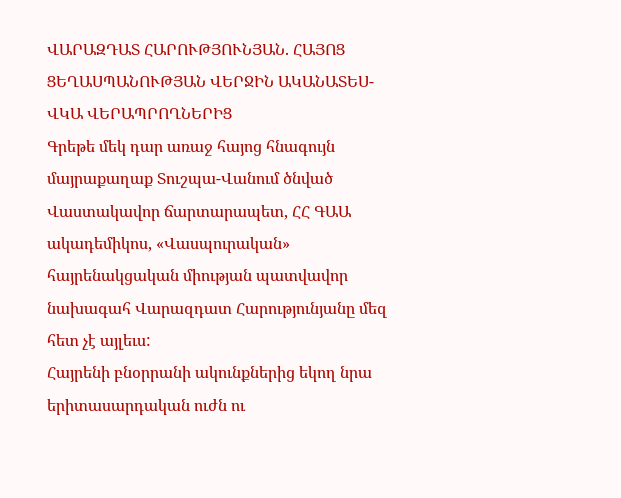ՎԱՐԱԶԴԱՏ ՀԱՐՈՒԹՅՈՒՆՅԱՆ. ՀԱՅՈՑ ՑԵՂԱՍՊԱՆՈՒԹՅԱՆ ՎԵՐՋԻՆ ԱԿԱՆԱՏԵՍ-ՎԿԱ ՎԵՐԱՊՐՈՂՆԵՐԻՑ
Գրեթե մեկ դար առաջ հայոց հնագույն մայրաքաղաք Տուշպա-Վանում ծնված Վաստակավոր ճարտարապետ, ՀՀ ԳԱԱ ակադեմիկոս, «Վասպուրական» հայրենակցական միության պատվավոր նախագահ Վարազդատ Հարությունյանը մեզ հետ չէ այլեւս:
Հայրենի բնօրրանի ակունքներից եկող նրա երիտասարդական ուժն ու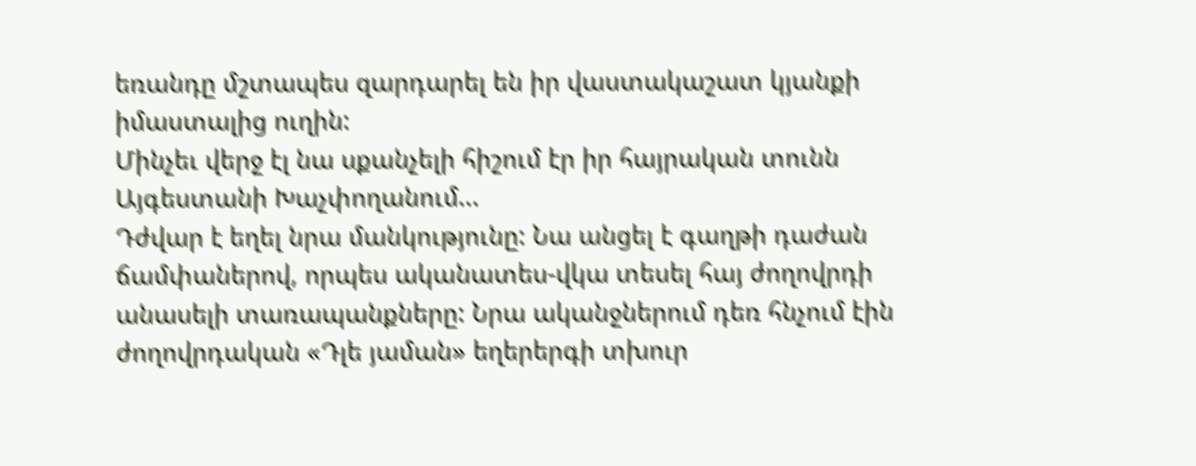եռանդը մշտապես զարդարել են իր վաստակաշատ կյանքի իմաստալից ուղին:
Մինչեւ վերջ էլ նա սքանչելի հիշում էր իր հայրական տունն Այգեստանի Խաչփողանում...
Դժվար է եղել նրա մանկությունը: Նա անցել է գաղթի դաժան ճամփաներով, որպես ականատես-վկա տեսել հայ ժողովրդի անասելի տառապանքները: Նրա ականջներում դեռ հնչում էին ժողովրդական «Դլե յաման» եղերերգի տխուր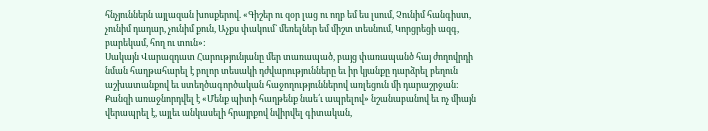հնչյուններն այլազան խոսքերով. «Գիշեր ու զօր լաց ու ողբ եմ ես լսում, Չունիմ հանգիստ, չունիմ դադար, չունիմ քուն, Աչքս փակում` մեռելներ եմ միշտ տեսնում, Կորցրեցի ազգ, բարեկամ, հող ու տուն»:
Սակայն Վարազդատ Հարությունյանը մեր տառապած, բայց փառապանծ հայ ժողովրդի նման հաղթահարել է բոլոր տեսակի դժվարությունները եւ իր կյանքը դարձրել բեղուն աշխատանքով եւ ստեղծագործական հաջողություններով առլեցուն մի դարաշրջան: Քանզի առաջնորդվել է «Մենք պիտի հաղթենք նաե՛ւ ապրելով» նշանաբանով եւ ոչ միայն վերապրել է, այլեւ անկասելի հրայրքով նվիրվել գիտական,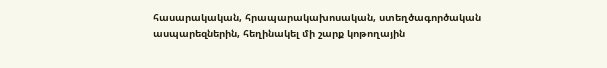հասարակական, հրապարակախոսական, ստեղծագործական ասպարեզներին, հեղինակել մի շարք կոթողային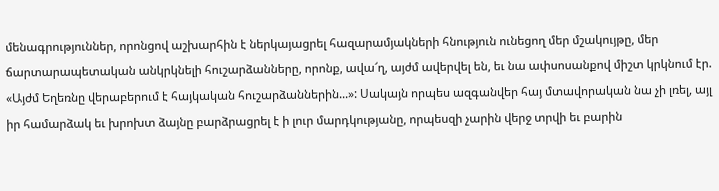մենագրություններ, որոնցով աշխարհին է ներկայացրել հազարամյակների հնություն ունեցող մեր մշակույթը, մեր ճարտարապետական անկրկնելի հուշարձանները, որոնք, ավա՜ղ, այժմ ավերվել են, եւ նա ափսոսանքով միշտ կրկնում էր. «Այժմ Եղեռնը վերաբերում է հայկական հուշարձաններին...»: Սակայն որպես ազգանվեր հայ մտավորական նա չի լռել, այլ իր համարձակ եւ խրոխտ ձայնը բարձրացրել է ի լուր մարդկությանը, որպեսզի չարին վերջ տրվի եւ բարին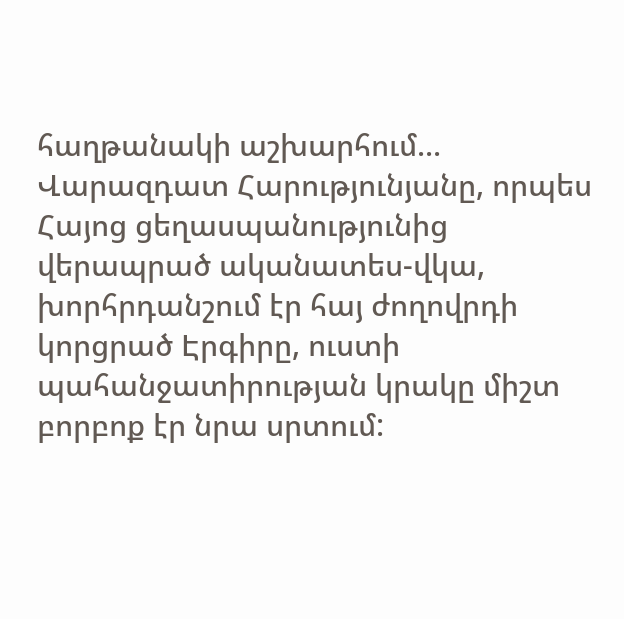հաղթանակի աշխարհում...
Վարազդատ Հարությունյանը, որպես Հայոց ցեղասպանությունից վերապրած ականատես-վկա, խորհրդանշում էր հայ ժողովրդի կորցրած Էրգիրը, ուստի պահանջատիրության կրակը միշտ բորբոք էր նրա սրտում: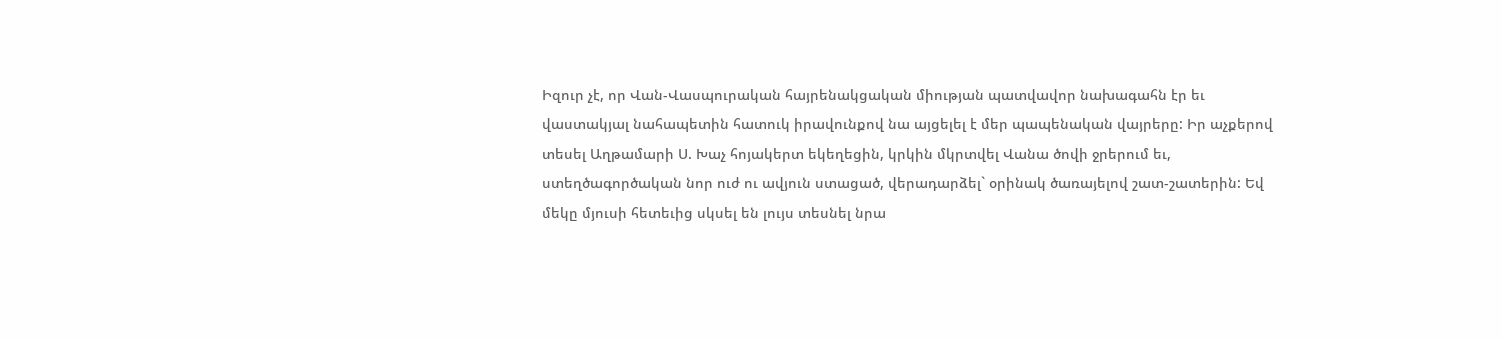Իզուր չէ, որ Վան-Վասպուրական հայրենակցական միության պատվավոր նախագահն էր եւ վաստակյալ նահապետին հատուկ իրավունքով նա այցելել է մեր պապենական վայրերը: Իր աչքերով տեսել Աղթամարի Ս. Խաչ հոյակերտ եկեղեցին, կրկին մկրտվել Վանա ծովի ջրերում եւ, ստեղծագործական նոր ուժ ու ավյուն ստացած, վերադարձել` օրինակ ծառայելով շատ-շատերին: Եվ մեկը մյուսի հետեւից սկսել են լույս տեսնել նրա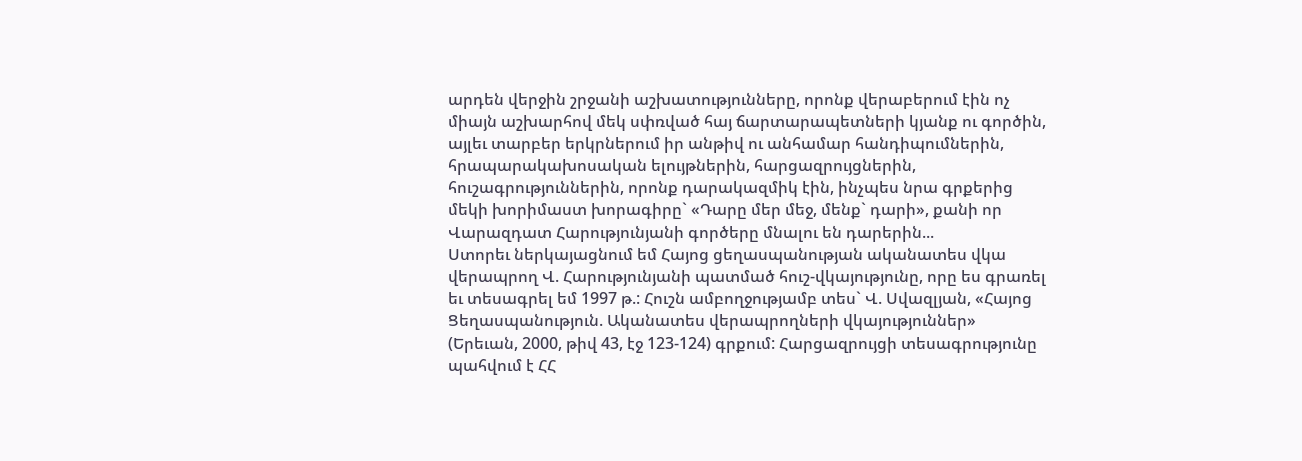արդեն վերջին շրջանի աշխատությունները, որոնք վերաբերում էին ոչ միայն աշխարհով մեկ սփռված հայ ճարտարապետների կյանք ու գործին, այլեւ տարբեր երկրներում իր անթիվ ու անհամար հանդիպումներին, հրապարակախոսական ելույթներին, հարցազրույցներին, հուշագրություններին, որոնք դարակազմիկ էին, ինչպես նրա գրքերից մեկի խորիմաստ խորագիրը` «Դարը մեր մեջ, մենք` դարի», քանի որ Վարազդատ Հարությունյանի գործերը մնալու են դարերին...
Ստորեւ ներկայացնում եմ Հայոց ցեղասպանության ականատես վկա վերապրող Վ. Հարությունյանի պատմած հուշ-վկայությունը, որը ես գրառել եւ տեսագրել եմ 1997 թ.: Հուշն ամբողջությամբ տես` Վ. Սվազլյան, «Հայոց Ցեղասպանություն. Ականատես վերապրողների վկայություններ» (Երեւան, 2000, թիվ 43, էջ 123-124) գրքում: Հարցազրույցի տեսագրությունը պահվում է ՀՀ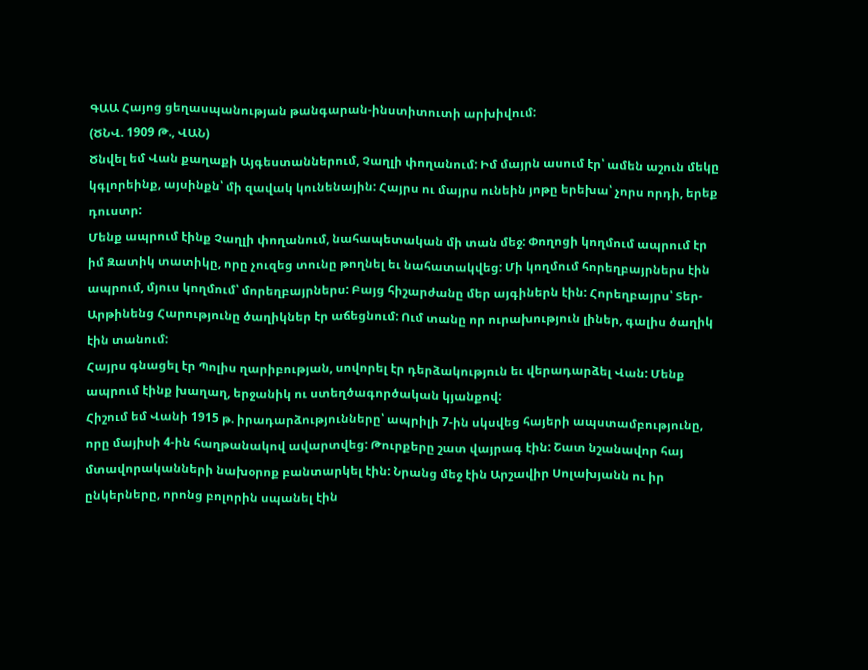ԳԱԱ Հայոց ցեղասպանության թանգարան-ինստիտուտի արխիվում:
(ԾՆՎ. 1909 Թ., ՎԱՆ)
Ծնվել եմ Վան քաղաքի Այգեստաններում, Չաղլի փողանում: Իմ մայրն ասում էր՝ ամեն աշուն մեկը կգլորեինք, այսինքն՝ մի զավակ կունենային: Հայրս ու մայրս ունեին յոթը երեխա՝ չորս որդի, երեք դուստր:
Մենք ապրում էինք Չաղլի փողանում, նահապետական մի տան մեջ: Փողոցի կողմում ապրում էր իմ Զատիկ տատիկը, որը չուզեց տունը թողնել եւ նահատակվեց: Մի կողմում հորեղբայրներս էին ապրում, մյուս կողմում՝ մորեղբայրներս: Բայց հիշարժանը մեր այգիներն էին: Հորեղբայրս՝ Տեր-Արթինենց Հարությունը ծաղիկներ էր աճեցնում: Ում տանը որ ուրախություն լիներ, գալիս ծաղիկ էին տանում:
Հայրս գնացել էր Պոլիս ղարիբության, սովորել էր դերձակություն եւ վերադարձել Վան: Մենք ապրում էինք խաղաղ, երջանիկ ու ստեղծագործական կյանքով:
Հիշում եմ Վանի 1915 թ. իրադարձությունները՝ ապրիլի 7-ին սկսվեց հայերի ապստամբությունը, որը մայիսի 4-ին հաղթանակով ավարտվեց: Թուրքերը շատ վայրագ էին: Շատ նշանավոր հայ մտավորականների նախօրոք բանտարկել էին: Նրանց մեջ էին Արշավիր Սոլախյանն ու իր ընկերները, որոնց բոլորին սպանել էին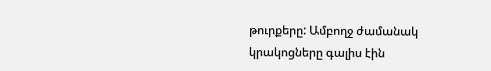թուրքերը: Ամբողջ ժամանակ կրակոցները գալիս էին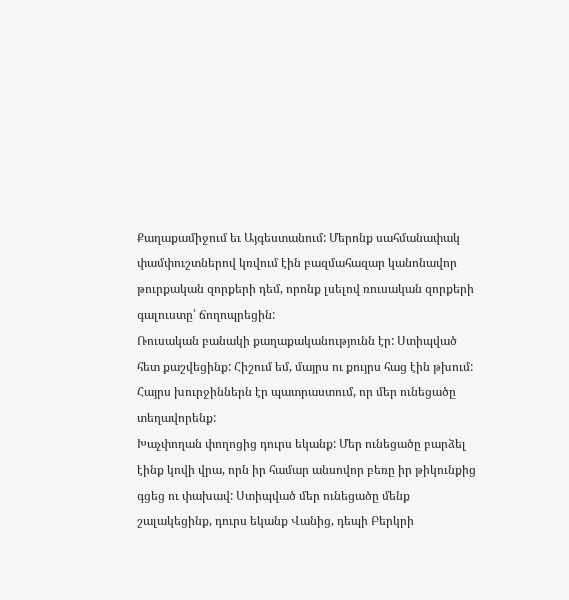Քաղաքամիջում եւ Այգեստանում: Մերոնք սահմանափակ փամփուշտներով կռվում էին բազմահազար կանոնավոր թուրքական զորքերի դեմ, որոնք լսելով ռուսական զորքերի գալուստը՝ ճողոպրեցին:
Ռուսական բանակի քաղաքականությունն էր: Ստիպված հետ քաշվեցինք: Հիշում եմ, մայրս ու քույրս հաց էին թխում: Հայրս խուրջիններն էր պատրաստում, որ մեր ունեցածը տեղավորենք:
Խաչփողան փողոցից դուրս եկանք: Մեր ունեցածը բարձել էինք կովի վրա, որն իր համար անսովոր բեռը իր թիկունքից գցեց ու փախավ: Ստիպված մեր ունեցածը մենք շալակեցինք, դուրս եկանք Վանից, դեպի Բերկրի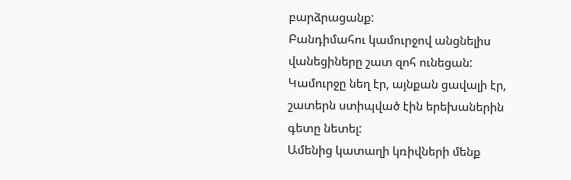բարձրացանք:
Բանդիմահու կամուրջով անցնելիս վանեցիները շատ զոհ ունեցան: Կամուրջը նեղ էր, այնքան ցավալի էր, շատերն ստիպված էին երեխաներին գետը նետել:
Ամենից կատաղի կռիվների մենք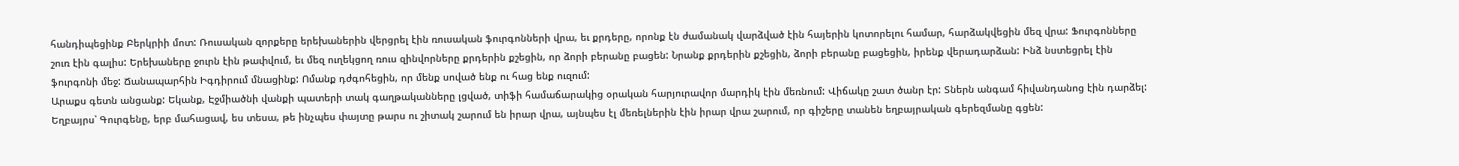հանդիպեցինք Բերկրիի մոտ: Ռուսական զորքերը երեխաներին վերցրել էին ռուսական ֆուրգոնների վրա, եւ քրդերը, որոնք էն ժամանակ վարձված էին հայերին կոտորելու համար, հարձակվեցին մեզ վրա: Ֆուրգոնները շուռ էին գալիս: Երեխաները ջուրն էին թափվում, եւ մեզ ուղեկցող ռուս զինվորները քրդերին քշեցին, որ ձորի բերանը բացեն: Նրանք քրդերին քշեցին, ձորի բերանը բացեցին, իրենք վերադարձան: Ինձ նստեցրել էին ֆուրգոնի մեջ: Ճանապարհին Իգդիրում մնացինք: Ոմանք դժգոհեցին, որ մենք սոված ենք ու հաց ենք ուզում:
Արաքս գետն անցանք: Եկանք, Էջմիածնի վանքի պատերի տակ գաղթականները լցված, տիֆի համաճարակից օրական հարյուրավոր մարդիկ էին մեռնում: Վիճակը շատ ծանր էր: Տներն անգամ հիվանդանոց էին դարձել: Եղբայրս՝ Գուրգենը, երբ մահացավ, ես տեսա, թե ինչպես փայտը թարս ու շիտակ շարում են իրար վրա, այնպես էլ մեռելներին էին իրար վրա շարում, որ գիշերը տանեն եղբայրական գերեզմանը գցեն: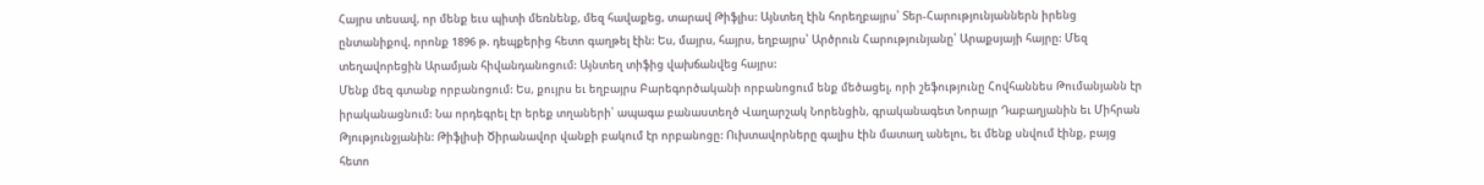Հայրս տեսավ, որ մենք եւս պիտի մեռնենք, մեզ հավաքեց, տարավ Թիֆլիս: Այնտեղ էին հորեղբայրս՝ Տեր-Հարությունյաններն իրենց ընտանիքով, որոնք 1896 թ. դեպքերից հետո գաղթել էին: Ես, մայրս, հայրս, եղբայրս՝ Արծրուն Հարությունյանը՝ Արաքսյայի հայրը: Մեզ տեղավորեցին Արամյան հիվանդանոցում: Այնտեղ տիֆից վախճանվեց հայրս:
Մենք մեզ գտանք որբանոցում: Ես, քույրս եւ եղբայրս Բարեգործականի որբանոցում ենք մեծացել, որի շեֆությունը Հովհաննես Թումանյանն էր իրականացնում: Նա որդեգրել էր երեք տղաների՝ ապագա բանաստեղծ Վաղարշակ Նորենցին, գրականագետ Նորայր Դաբաղյանին եւ Միհրան Թյությունջյանին: Թիֆլիսի Ծիրանավոր վանքի բակում էր որբանոցը: Ուխտավորները գալիս էին մատաղ անելու, եւ մենք սնվում էինք, բայց հետո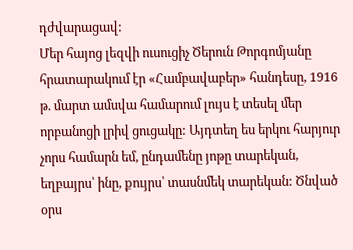դժվարացավ:
Մեր հայոց լեզվի ուսուցիչ Ծերուն Թորգոմյանը հրատարակում էր «Համբավաբեր» հանդեսը, 1916 թ. մարտ ամսվա համարում լույս է տեսել մեր որբանոցի լրիվ ցուցակը: Այդտեղ ես երկու հարյուր չորս համարն եմ, ընդամենը յոթը տարեկան, եղբայրս՝ ինը, քույրս՝ տասնմեկ տարեկան: Ծնված օրս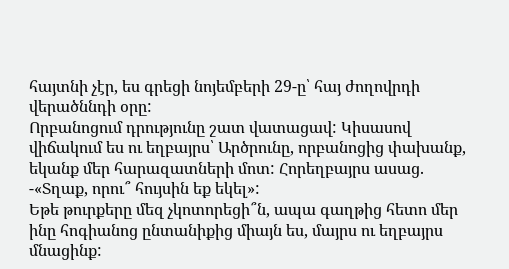հայտնի չէր, ես գրեցի նոյեմբերի 29-ը՝ հայ ժողովրդի վերածննդի օրը:
Որբանոցում դրությունը շատ վատացավ: Կիսասով վիճակում ես ու եղբայրս՝ Արծրունը, որբանոցից փախանք, եկանք մեր հարազատների մոտ: Հորեղբայրս ասաց. -«Տղաք, որու՞ հույսին եք եկել»:
Եթե թուրքերը մեզ չկոտորեցի՞ն, ապա գաղթից հետո մեր ինը հոգիանոց ընտանիքից միայն ես, մայրս ու եղբայրս մնացինք: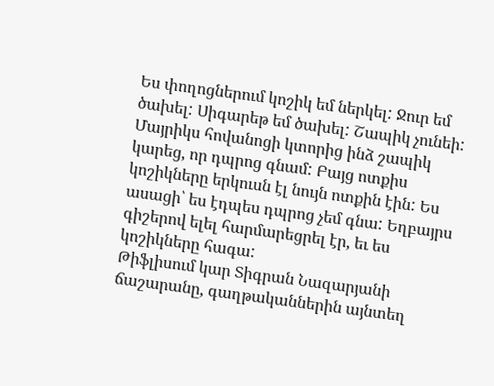Ես փողոցներում կոշիկ եմ ներկել: Ջուր եմ ծախել: Սիգարեթ եմ ծախել: Շապիկ չունեի: Մայրիկս հովանոցի կտորից ինձ շապիկ կարեց, որ դպրոց գնամ: Բայց ոտքիս կոշիկները երկուսն էլ նույն ոտքին էին: Ես ասացի՝ ես էդպես դպրոց չեմ գնա: Եղբայրս գիշերով ելել հարմարեցրել էր, եւ ես կոշիկները հագա:
Թիֆլիսում կար Տիգրան Նազարյանի ճաշարանը, գաղթականներին այնտեղ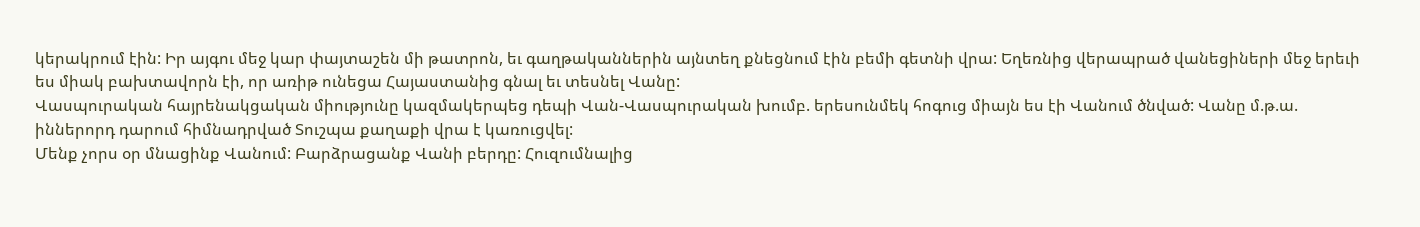կերակրում էին: Իր այգու մեջ կար փայտաշեն մի թատրոն, եւ գաղթականներին այնտեղ քնեցնում էին բեմի գետնի վրա: Եղեռնից վերապրած վանեցիների մեջ երեւի ես միակ բախտավորն էի, որ առիթ ունեցա Հայաստանից գնալ եւ տեսնել Վանը:
Վասպուրական հայրենակցական միությունը կազմակերպեց դեպի Վան-Վասպուրական խումբ. երեսունմեկ հոգուց միայն ես էի Վանում ծնված: Վանը մ.թ.ա. իններորդ դարում հիմնադրված Տուշպա քաղաքի վրա է կառուցվել:
Մենք չորս օր մնացինք Վանում: Բարձրացանք Վանի բերդը: Հուզումնալից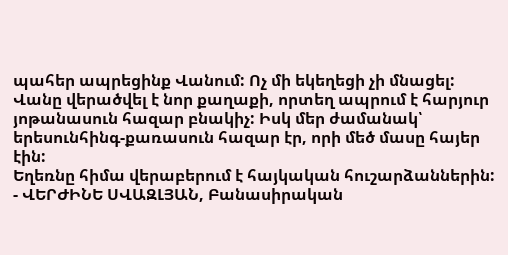պահեր ապրեցինք Վանում: Ոչ մի եկեղեցի չի մնացել: Վանը վերածվել է նոր քաղաքի, որտեղ ապրում է հարյուր յոթանասուն հազար բնակիչ: Իսկ մեր ժամանակ՝ երեսունհինգ-քառասուն հազար էր, որի մեծ մասը հայեր էին:
Եղեռնը հիմա վերաբերում է հայկական հուշարձաններին:
- ՎԵՐԺԻՆԵ ՍՎԱԶԼՅԱՆ, Բանասիրական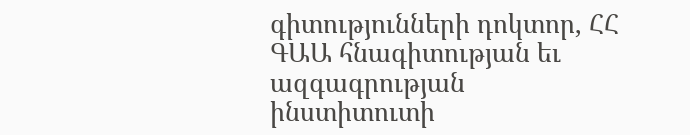գիտությունների դոկտոր, ՀՀ ԳԱԱ հնագիտության եւ ազգագրության ինստիտուտի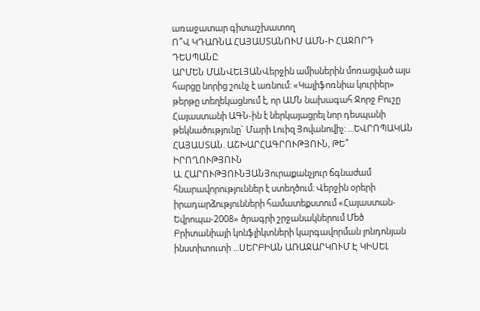առաջատար գիտաշխատող
Ո՞Վ ԿԴԱՌՆԱ ՀԱՅԱՍՏԱՆՈՒՄ ԱՄՆ-Ի ՀԱՋՈՐԴ ԴԵՍՊԱՆԸ
ԱՐՄԵՆ ՄԱՆՎԵԼՅԱՆՎերջին ամիսներին մոռացված այս հարցը նորից շունչ է առնում: «Կալիֆոռնիա կուրիեր» թերթը տեղեկացնում է, որ ԱՄՆ նախագահ Ջորջ Բուշը Հայաստանի ԱԳՆ-ին է ներկայացրել նոր դեսպանի թեկնածությունը` Մարի Լուիզ Յովանովիչ: ...ԵՎՐՈՊԱԿԱՆ ՀԱՅԱՍՏԱՆ. ԱՇԽԱՐՀԱԳՐՈՒԹՅՈՒՆ, ԹԵ՞ ԻՐՈՂՈՒԹՅՈՒՆ
Ա. ՀԱՐՈՒԹՅՈՒՆՅԱՆՅուրաքանչյուր ճգնաժամ հնարավորություններ է ստեղծում: Վերջին օրերի իրադարձությունների համատեքստում «Հայաստան-Եվրոպա-2008» ծրագրի շրջանակներում Մեծ Բրիտանիայի կոնֆլիկտների կարգավորման լոնդոնյան ինստիտուտի ...ՍԵՐԲԻԱՆ ԱՌԱՋԱՐԿՈՒՄ Է ԿԻՍԵԼ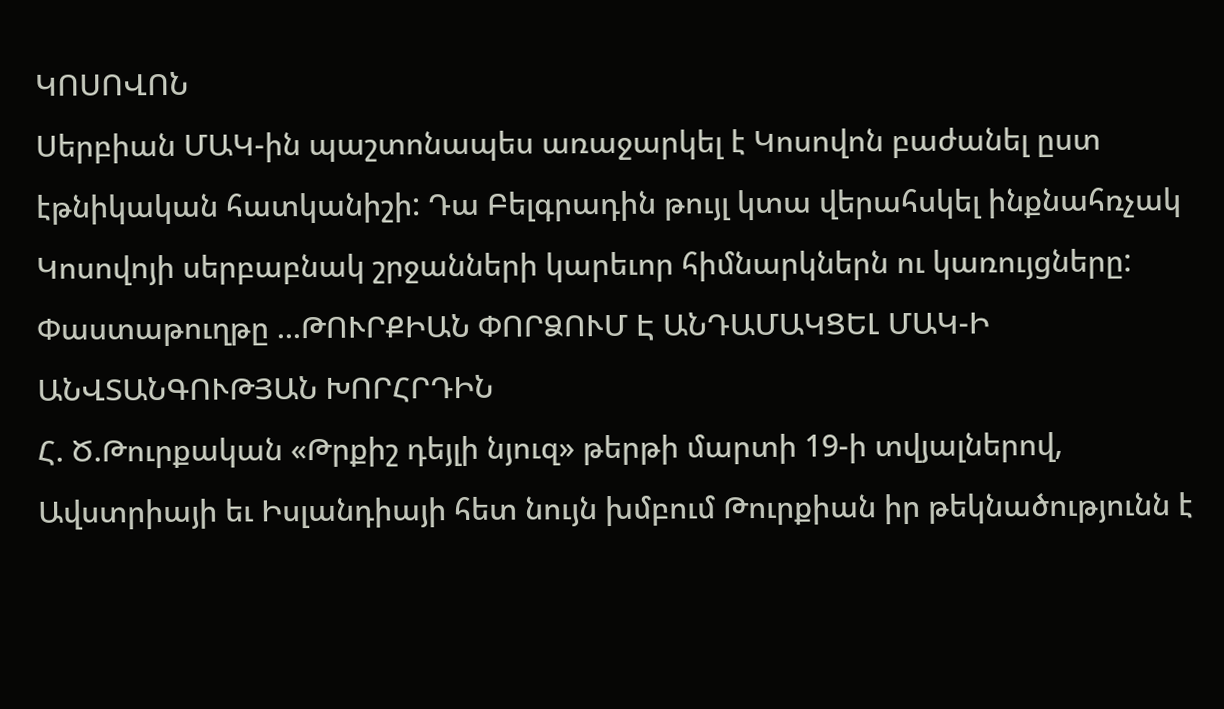ԿՈՍՈՎՈՆ
Սերբիան ՄԱԿ-ին պաշտոնապես առաջարկել է Կոսովոն բաժանել ըստ էթնիկական հատկանիշի: Դա Բելգրադին թույլ կտա վերահսկել ինքնահռչակ Կոսովոյի սերբաբնակ շրջանների կարեւոր հիմնարկներն ու կառույցները: Փաստաթուղթը ...ԹՈՒՐՔԻԱՆ ՓՈՐՁՈՒՄ Է ԱՆԴԱՄԱԿՑԵԼ ՄԱԿ-Ի ԱՆՎՏԱՆԳՈՒԹՅԱՆ ԽՈՐՀՐԴԻՆ
Հ. Ծ.Թուրքական «Թրքիշ դեյլի նյուզ» թերթի մարտի 19-ի տվյալներով, Ավստրիայի եւ Իսլանդիայի հետ նույն խմբում Թուրքիան իր թեկնածությունն է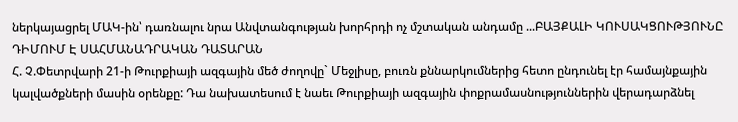ներկայացրել ՄԱԿ-ին՝ դառնալու նրա Անվտանգության խորհրդի ոչ մշտական անդամը ...ԲԱՅՔԱԼԻ ԿՈՒՍԱԿՑՈՒԹՅՈՒՆԸ ԴԻՄՈՒՄ Է ՍԱՀՄԱՆԱԴՐԱԿԱՆ ԴԱՏԱՐԱՆ
Հ. Չ.Փետրվարի 21-ի Թուրքիայի ազգային մեծ ժողովը` Մեջլիսը, բուռն քննարկումներից հետո ընդունել էր համայնքային կալվածքների մասին օրենքը: Դա նախատեսում է նաեւ Թուրքիայի ազգային փոքրամասնություններին վերադարձնել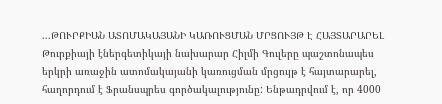...ԹՈՒՐՔԻԱՆ ԱՏՈՄԱԿԱՅԱՆԻ ԿԱՌՈՒՑՄԱՆ ՄՐՑՈՒՅԹ Է ՀԱՅՏԱՐԱՐԵԼ
Թուրքիայի էներգետիկայի նախարար Հիլմի Գուլերը պաշտոնապես երկրի առաջին ատոմակայանի կառուցման մրցույթ է հայտարարել, հաղորդում է Ֆրանսպրես գործակալությունը: Ենթադրվում է, որ 4000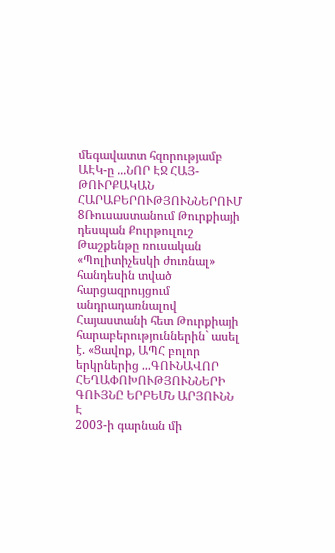մեգավատտ հզորությամբ ԱԷԿ-ը ...ՆՈՐ ԷՋ ՀԱՅ-ԹՈՒՐՔԱԿԱՆ ՀԱՐԱԲԵՐՈՒԹՅՈՒՆՆԵՐՈՒՄ
8Ռուսաստանում Թուրքիայի դեսպան Քուրթուլուշ Թաշքենթը ռուսական «Պոլիտիչեսկի ժուռնալ» հանդեսին տված հարցազրույցում անդրադառնալով Հայաստանի հետ Թուրքիայի հարաբերություններին` ասել է. «Ցավոք, ԱՊՀ բոլոր երկրներից ...ԳՈՒՆԱՎՈՐ ՀԵՂԱՓՈԽՈՒԹՅՈՒՆՆԵՐԻ ԳՈՒՅՆԸ ԵՐԲԵՄՆ ԱՐՅՈՒՆՆ Է
2003-ի գարնան մի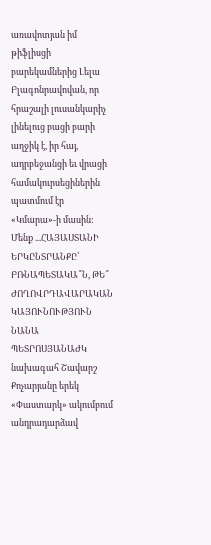առավոտյան իմ թիֆլիսցի բարեկամներից Լելա Բլագոնրավովան, որ հրաշալի լուսանկարիչ լինելուց բացի բարի աղջիկ է, իր հայ, ադրբեջանցի եւ վրացի համակուրսեցիներին պատմում էր «Կմարա»-ի մասին: Մենք ...ՀԱՅԱՍՏԱՆԻ ԵՐԿԸՆՏՐԱՆՔԸ՝ ԲՌՆԱՊԵՏԱԿԱ՞Ն, ԹԵ՞ ԺՈՂՈՎՐԴԱՎԱՐԱԿԱՆ ԿԱՅՈՒՆՈՒԹՅՈՒՆ
ՆԱՆԱ ՊԵՏՐՈՍՅԱՆԱԺԿ նախագահ Շավարշ Քոչարյանը երեկ «Փաստարկ» ակումբում անդրադարձավ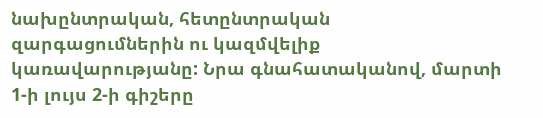նախընտրական, հետընտրական զարգացումներին ու կազմվելիք կառավարությանը: Նրա գնահատականով, մարտի 1-ի լույս 2-ի գիշերը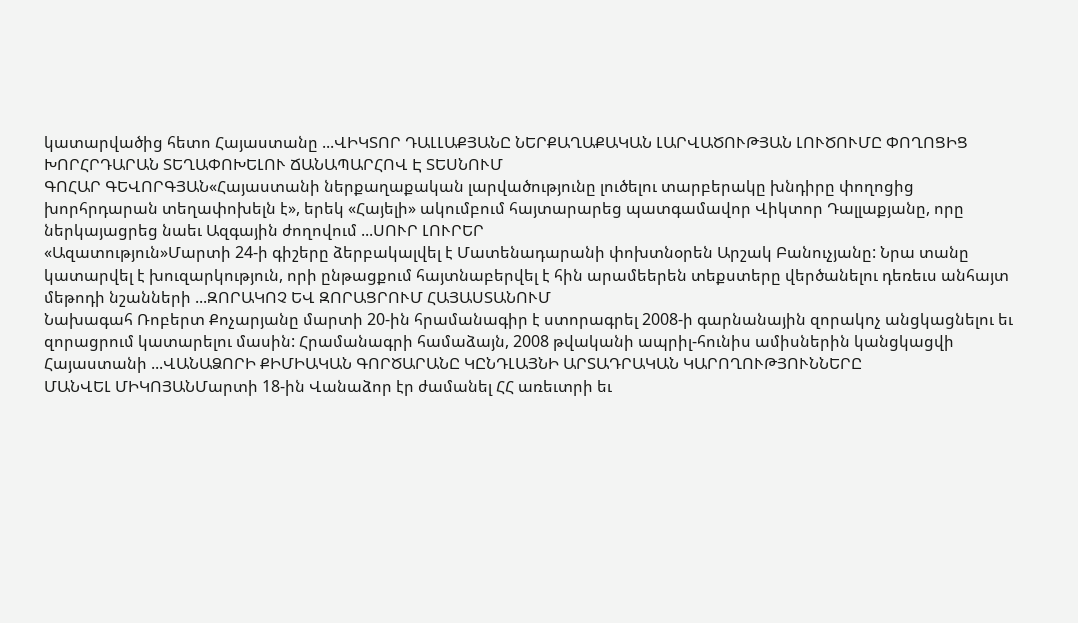կատարվածից հետո Հայաստանը ...ՎԻԿՏՈՐ ԴԱԼԼԱՔՅԱՆԸ ՆԵՐՔԱՂԱՔԱԿԱՆ ԼԱՐՎԱԾՈՒԹՅԱՆ ԼՈՒԾՈՒՄԸ ՓՈՂՈՑԻՑ ԽՈՐՀՐԴԱՐԱՆ ՏԵՂԱՓՈԽԵԼՈՒ ՃԱՆԱՊԱՐՀՈՎ Է ՏԵՍՆՈՒՄ
ԳՈՀԱՐ ԳԵՎՈՐԳՅԱՆ«Հայաստանի ներքաղաքական լարվածությունը լուծելու տարբերակը խնդիրը փողոցից խորհրդարան տեղափոխելն է», երեկ «Հայելի» ակումբում հայտարարեց պատգամավոր Վիկտոր Դալլաքյանը, որը ներկայացրեց նաեւ Ազգային ժողովում ...ՍՈՒՐ ԼՈՒՐԵՐ
«Ազատություն»Մարտի 24-ի գիշերը ձերբակալվել է Մատենադարանի փոխտնօրեն Արշակ Բանուչյանը: Նրա տանը կատարվել է խուզարկություն, որի ընթացքում հայտնաբերվել է հին արամեերեն տեքստերը վերծանելու դեռեւս անհայտ մեթոդի նշանների ...ԶՈՐԱԿՈՉ ԵՎ ԶՈՐԱՑՐՈՒՄ ՀԱՅԱՍՏԱՆՈՒՄ
Նախագահ Ռոբերտ Քոչարյանը մարտի 20-ին հրամանագիր է ստորագրել 2008-ի գարնանային զորակոչ անցկացնելու եւ զորացրում կատարելու մասին: Հրամանագրի համաձայն, 2008 թվականի ապրիլ-հունիս ամիսներին կանցկացվի Հայաստանի ...ՎԱՆԱՁՈՐԻ ՔԻՄԻԱԿԱՆ ԳՈՐԾԱՐԱՆԸ ԿԸՆԴԼԱՅՆԻ ԱՐՏԱԴՐԱԿԱՆ ԿԱՐՈՂՈՒԹՅՈՒՆՆԵՐԸ
ՄԱՆՎԵԼ ՄԻԿՈՅԱՆՄարտի 18-ին Վանաձոր էր ժամանել ՀՀ առեւտրի եւ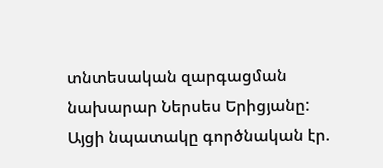տնտեսական զարգացման նախարար Ներսես Երիցյանը: Այցի նպատակը գործնական էր.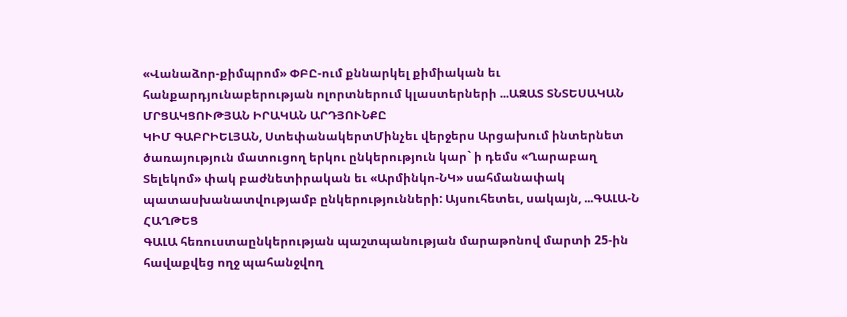«Վանաձոր-քիմպրոմ» ՓԲԸ-ում քննարկել քիմիական եւ հանքարդյունաբերության ոլորտներում կլաստերների ...ԱԶԱՏ ՏՆՏԵՍԱԿԱՆ ՄՐՑԱԿՑՈՒԹՅԱՆ ԻՐԱԿԱՆ ԱՐԴՅՈՒՆՔԸ
ԿԻՄ ԳԱԲՐԻԵԼՅԱՆ, ՍտեփանակերտՄինչեւ վերջերս Արցախում ինտերնետ ծառայություն մատուցող երկու ընկերություն կար` ի դեմս «Ղարաբաղ Տելեկոմ» փակ բաժնետիրական եւ «Արմինկո-ՆԿ» սահմանափակ պատասխանատվությամբ ընկերությունների: Այսուհետեւ, սակայն, ...ԳԱԼԱ-Ն ՀԱՂԹԵՑ
ԳԱԼԱ հեռուստաընկերության պաշտպանության մարաթոնով մարտի 25-ին հավաքվեց ողջ պահանջվող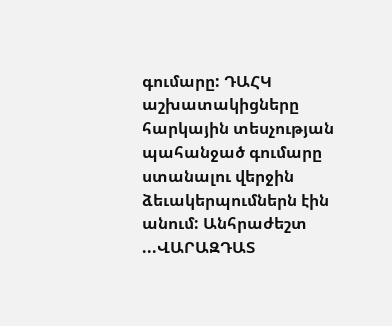գումարը: ԴԱՀԿ աշխատակիցները հարկային տեսչության պահանջած գումարը ստանալու վերջին ձեւակերպումներն էին անում: Անհրաժեշտ ...ՎԱՐԱԶԴԱՏ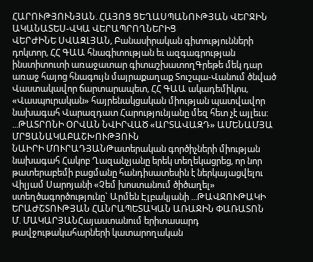ՀԱՐՈՒԹՅՈՒՆՅԱՆ. ՀԱՅՈՑ ՑԵՂԱՍՊԱՆՈՒԹՅԱՆ ՎԵՐՋԻՆ ԱԿԱՆԱՏԵՍ-ՎԿԱ ՎԵՐԱՊՐՈՂՆԵՐԻՑ
ՎԵՐԺԻՆԵ ՍՎԱԶԼՅԱՆ, Բանասիրական գիտությունների դոկտոր, ՀՀ ԳԱԱ հնագիտության եւ ազգագրության ինստիտուտի առաջատար գիտաշխատողԳրեթե մեկ դար առաջ հայոց հնագույն մայրաքաղաք Տուշպա-Վանում ծնված Վաստակավոր ճարտարապետ, ՀՀ ԳԱԱ ակադեմիկոս, «Վասպուրական» հայրենակցական միության պատվավոր նախագահ Վարազդատ Հարությունյանը մեզ հետ չէ այլեւս: ...ԹԱՏՐՈՆԻ ՕՐՎԱՆ ՆՎԻՐՎԱԾ «ԱՐՏԱՎԱԶԴ» ԱՄԵՆԱՄՅԱ ՄՐՑԱՆԱԿԱԲԱՇԽՈՒԹՅՈՒՆ
ՆԱԻՐԻ ՄՈՒՐԱԴՅԱՆԹատերական գործիչների միության նախագահ Հակոբ Ղազանչյանը երեկ տեղեկացրեց, որ նոր թատերաբեմի բացմանը հանդիսատեսին է ներկայացվելու Վիլյամ Սարոյանի «Չեմ խոստանում ծիծաղել» ստեղծագործությունը` Արմեն Էլբակյանի ...ԹԱՎՋՈՒԹԱԿԻ ԵՐԱԺՇՏՈՒԹՅԱՆ ՀԱՆՐԱՊԵՏԱԿԱՆ ԱՌԱՋԻՆ ՓԱՌԱՏՈՆ
Մ. ՄԱԿԱՐՅԱՆՀայաստանում երիտասարդ թավջութակահարների կատարողական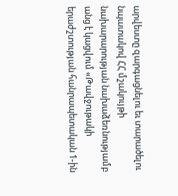արվեստը զարգացնելու եւ տարածելու նպատակով ՀՀ մշակույթի նախարարության նախաձեռնությամբ անց է կացվում «Թավջութակի երաժշտության հանրապետական 1-ին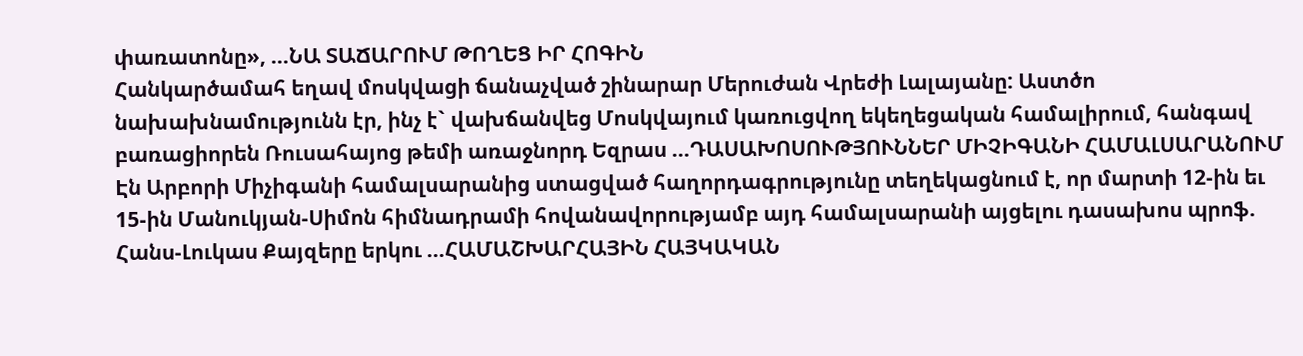փառատոնը», ...ՆԱ ՏԱՃԱՐՈՒՄ ԹՈՂԵՑ ԻՐ ՀՈԳԻՆ
Հանկարծամահ եղավ մոսկվացի ճանաչված շինարար Մերուժան Վրեժի Լալայանը: Աստծո նախախնամությունն էր, ինչ է` վախճանվեց Մոսկվայում կառուցվող եկեղեցական համալիրում, հանգավ բառացիորեն Ռուսահայոց թեմի առաջնորդ Եզրաս ...ԴԱՍԱԽՈՍՈՒԹՅՈՒՆՆԵՐ ՄԻՉԻԳԱՆԻ ՀԱՄԱԼՍԱՐԱՆՈՒՄ
Էն Արբորի Միչիգանի համալսարանից ստացված հաղորդագրությունը տեղեկացնում է, որ մարտի 12-ին եւ 15-ին Մանուկյան-Սիմոն հիմնադրամի հովանավորությամբ այդ համալսարանի այցելու դասախոս պրոֆ. Հանս-Լուկաս Քայզերը երկու ...ՀԱՄԱՇԽԱՐՀԱՅԻՆ ՀԱՅԿԱԿԱՆ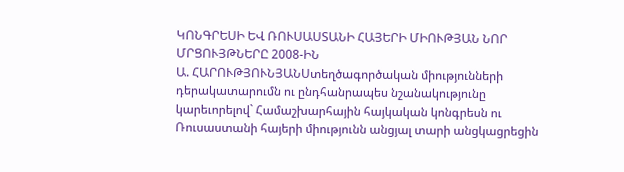ԿՈՆԳՐԵՍԻ ԵՎ ՌՈՒՍԱՍՏԱՆԻ ՀԱՅԵՐԻ ՄԻՈՒԹՅԱՆ ՆՈՐ ՄՐՑՈՒՅԹՆԵՐԸ 2008-ԻՆ
Ա. ՀԱՐՈՒԹՅՈՒՆՅԱՆՍտեղծագործական միությունների դերակատարումն ու ընդհանրապես նշանակությունը կարեւորելով` Համաշխարհային հայկական կոնգրեսն ու Ռուսաստանի հայերի միությունն անցյալ տարի անցկացրեցին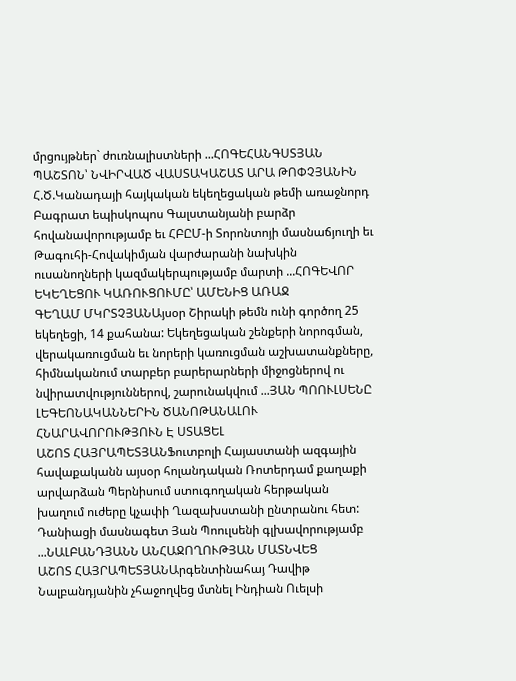մրցույթներ` ժուռնալիստների ...ՀՈԳԵՀԱՆԳՍՏՅԱՆ ՊԱՇՏՈՆ՝ ՆՎԻՐՎԱԾ ՎԱՍՏԱԿԱՇԱՏ ԱՐԱ ԹՈՓՉՅԱՆԻՆ
Հ.Ծ.Կանադայի հայկական եկեղեցական թեմի առաջնորդ Բագրատ եպիսկոպոս Գալստանյանի բարձր հովանավորությամբ եւ ՀԲԸՄ-ի Տորոնտոյի մասնաճյուղի եւ Թագուհի-Հովակիմյան վարժարանի նախկին ուսանողների կազմակերպությամբ մարտի ...ՀՈԳԵՎՈՐ ԵԿԵՂԵՑՈՒ ԿԱՌՈՒՑՈՒՄԸ՝ ԱՄԵՆԻՑ ԱՌԱՋ
ԳԵՂԱՄ ՄԿՐՏՉՅԱՆԱյսօր Շիրակի թեմն ունի գործող 25 եկեղեցի, 14 քահանա: Եկեղեցական շենքերի նորոգման, վերակառուցման եւ նորերի կառուցման աշխատանքները, հիմնականում տարբեր բարերարների միջոցներով ու նվիրատվություններով, շարունակվում ...ՅԱՆ ՊՈՈՒԼՍԵՆԸ ԼԵԳԵՈՆԱԿԱՆՆԵՐԻՆ ԾԱՆՈԹԱՆԱԼՈՒ ՀՆԱՐԱՎՈՐՈՒԹՅՈՒՆ Է ՍՏԱՑԵԼ
ԱՇՈՏ ՀԱՅՐԱՊԵՏՅԱՆՖուտբոլի Հայաստանի ազգային հավաքականն այսօր հոլանդական Ռոտերդամ քաղաքի արվարձան Պերնիսում ստուգողական հերթական խաղում ուժերը կչափի Ղազախստանի ընտրանու հետ: Դանիացի մասնագետ Յան Պոուլսենի գլխավորությամբ ...ՆԱԼԲԱՆԴՅԱՆՆ ԱՆՀԱՋՈՂՈՒԹՅԱՆ ՄԱՏՆՎԵՑ
ԱՇՈՏ ՀԱՅՐԱՊԵՏՅԱՆԱրգենտինահայ Դավիթ Նալբանդյանին չհաջողվեց մտնել Ինդիան Ուելսի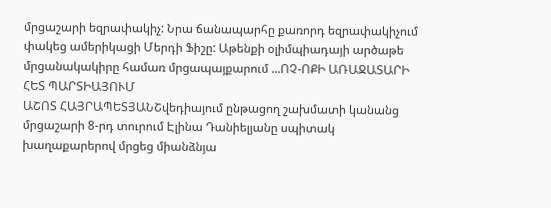մրցաշարի եզրափակիչ: Նրա ճանապարհը քառորդ եզրափակիչում փակեց ամերիկացի Մերդի Ֆիշը: Աթենքի օլիմպիադայի արծաթե մրցանակակիրը համառ մրցապայքարում ...ՈՉ-ՈՔԻ ԱՌԱՋԱՏԱՐԻ ՀԵՏ ՊԱՐՏԻԱՅՈՒՄ
ԱՇՈՏ ՀԱՅՐԱՊԵՏՅԱՆՇվեդիայում ընթացող շախմատի կանանց մրցաշարի 8-րդ տուրում Էլինա Դանիելյանը սպիտակ խաղաքարերով մրցեց միանձնյա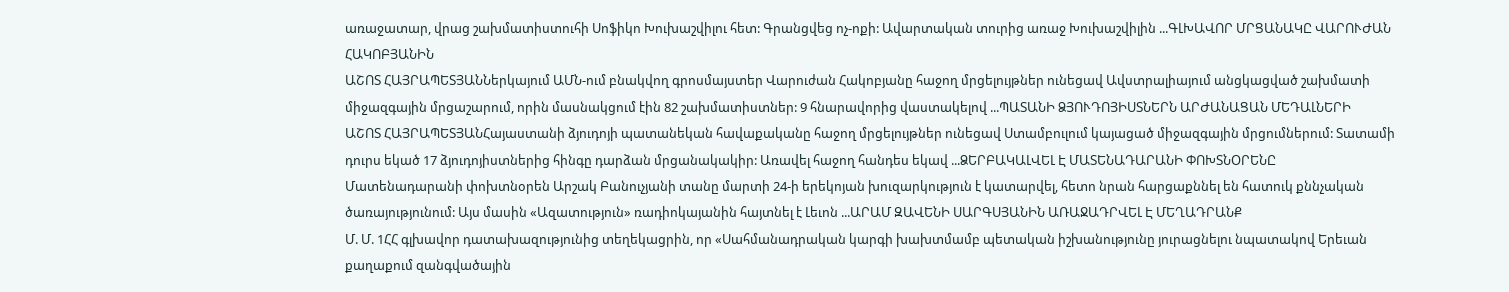առաջատար, վրաց շախմատիստուհի Սոֆիկո Խուխաշվիլու հետ: Գրանցվեց ոչ-ոքի: Ավարտական տուրից առաջ Խուխաշվիլին ...ԳԼԽԱՎՈՐ ՄՐՑԱՆԱԿԸ ՎԱՐՈՒԺԱՆ ՀԱԿՈԲՅԱՆԻՆ
ԱՇՈՏ ՀԱՅՐԱՊԵՏՅԱՆՆերկայում ԱՄՆ-ում բնակվող գրոսմայստեր Վարուժան Հակոբյանը հաջող մրցելույթներ ունեցավ Ավստրալիայում անցկացված շախմատի միջազգային մրցաշարում, որին մասնակցում էին 82 շախմատիստներ: 9 հնարավորից վաստակելով ...ՊԱՏԱՆԻ ՁՅՈՒԴՈՅԻՍՏՆԵՐՆ ԱՐԺԱՆԱՑԱՆ ՄԵԴԱԼՆԵՐԻ
ԱՇՈՏ ՀԱՅՐԱՊԵՏՅԱՆՀայաստանի ձյուդոյի պատանեկան հավաքականը հաջող մրցելույթներ ունեցավ Ստամբուլում կայացած միջազգային մրցումներում: Տատամի դուրս եկած 17 ձյուդոյիստներից հինգը դարձան մրցանակակիր: Առավել հաջող հանդես եկավ ...ՁԵՐԲԱԿԱԼՎԵԼ Է ՄԱՏԵՆԱԴԱՐԱՆԻ ՓՈԽՏՆՕՐԵՆԸ
Մատենադարանի փոխտնօրեն Արշակ Բանուչյանի տանը մարտի 24-ի երեկոյան խուզարկություն է կատարվել, հետո նրան հարցաքննել են հատուկ քննչական ծառայությունում: Այս մասին «Ազատություն» ռադիոկայանին հայտնել է Լեւոն ...ԱՐԱՄ ԶԱՎԵՆԻ ՍԱՐԳՍՅԱՆԻՆ ԱՌԱՋԱԴՐՎԵԼ Է ՄԵՂԱԴՐԱՆՔ
Մ. Մ. 1ՀՀ գլխավոր դատախազությունից տեղեկացրին, որ «Սահմանադրական կարգի խախտմամբ պետական իշխանությունը յուրացնելու նպատակով Երեւան քաղաքում զանգվածային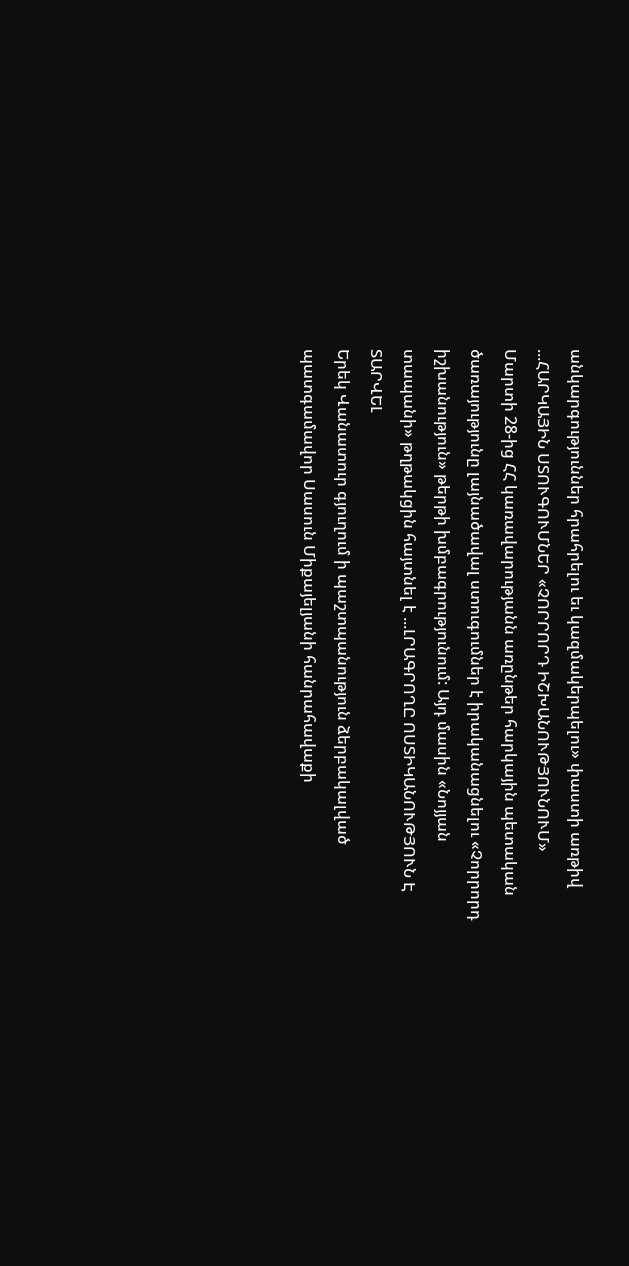անկարգություններ հրահրելու եւ կազմակերպելու» փաստի առթիվ ...ՀԱՐԿԱՅԻՆ ՍՏՈՒԳՈՒՄՆԵՐ «ՉՈՐՐՈՐԴ ԻՇԽԱՆՈՒԹՅՈՒՆՈՒՄ»
Մարտի 28-ից ՀՀ կառավարությանն առընթեր հարկային պետական ծառայությունը լայնածավալ ստուգումներ է իրականացնելու «Չորրորդ իշխանություն» թերթի խմբագրությունում: Այդ մասին «Նոյյան տապանի» թղթակցին հայտնել է ...ԼՐԱԳՐՈՂԸ ՈՍՏԻԿԱՆՈՒԹՅՈՒՆ Է ՏԱՐՎԵԼ
Երեկ Վանատուր գյուղում ի պաշտպանություն ձերբակալված պատգամավոր Սասուն Միքայելյանի հանրահավաքի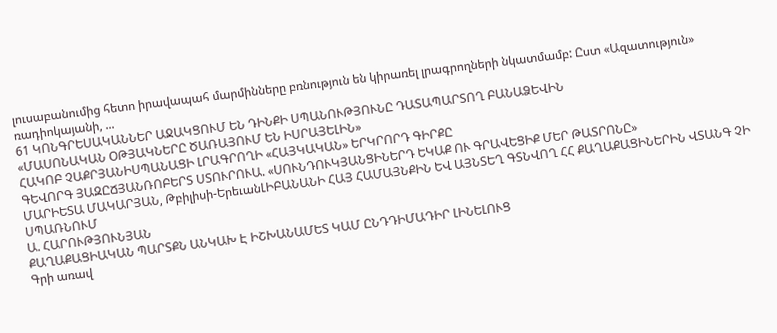լուսաբանումից հետո իրավապահ մարմինները բռնություն են կիրառել լրագրողների նկատմամբ: Ըստ «Ազատություն» ռադիոկայանի, ...
61 ԿՈՆԳՐԵՍԱԿԱՆՆԵՐ ԱՋԱԿՑՈՒՄ ԵՆ ԴԻՆՔԻ ՍՊԱՆՈՒԹՅՈՒՆԸ ԴԱՏԱՊԱՐՏՈՂ ԲԱՆԱՁԵՎԻՆ
«ՄԱՍՈՆԱԿԱՆ ՕԹՅԱԿՆԵՐԸ ԾԱՌԱՅՈՒՄ ԵՆ ԻՍՐԱՅԵԼԻՆ»
ՀԱԿՈԲ ՉԱՔՐՅԱՆԻՍՊԱՆԱՑԻ ԼՐԱԳՐՈՂԻ «ՀԱՅԿԱԿԱՆ» ԵՐԿՐՈՐԴ ԳԻՐՔԸ
ԳԵՎՈՐԳ ՅԱԶԸՃՅԱՆՌՈԲԵՐՏ ՍՏՈՒՐՈՒԱ. «ՍՈՒՆԴՈՒԿՅԱՆՑԻՆԵՐԴ ԵԿԱՔ ՈՒ ԳՐԱՎԵՑԻՔ ՄԵՐ ԹԱՏՐՈՆԸ»
ՄԱՐԻԵՏԱ ՄԱԿԱՐՅԱՆ, Թբիլիսի-ԵրեւանԼԻԲԱՆԱՆԻ ՀԱՅ ՀԱՄԱՅՆՔԻՆ ԵՎ ԱՅՆՏԵՂ ԳՏՆՎՈՂ ՀՀ ՔԱՂԱՔԱՑԻՆԵՐԻՆ ՎՏԱՆԳ ՉԻ ՍՊԱՌՆՈՒՄ
Ա. ՀԱՐՈՒԹՅՈՒՆՅԱՆ
ՔԱՂԱՔԱՑԻԱԿԱՆ ՊԱՐՏՔՆ ԱՆԿԱԽ Է ԻՇԽԱՆԱՄԵՏ ԿԱՄ ԸՆԴԴԻՄԱԴԻՐ ԼԻՆԵԼՈՒՑ
Գրի առավ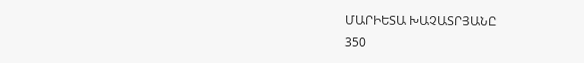ՄԱՐԻԵՏԱ ԽԱՉԱՏՐՅԱՆԸ
350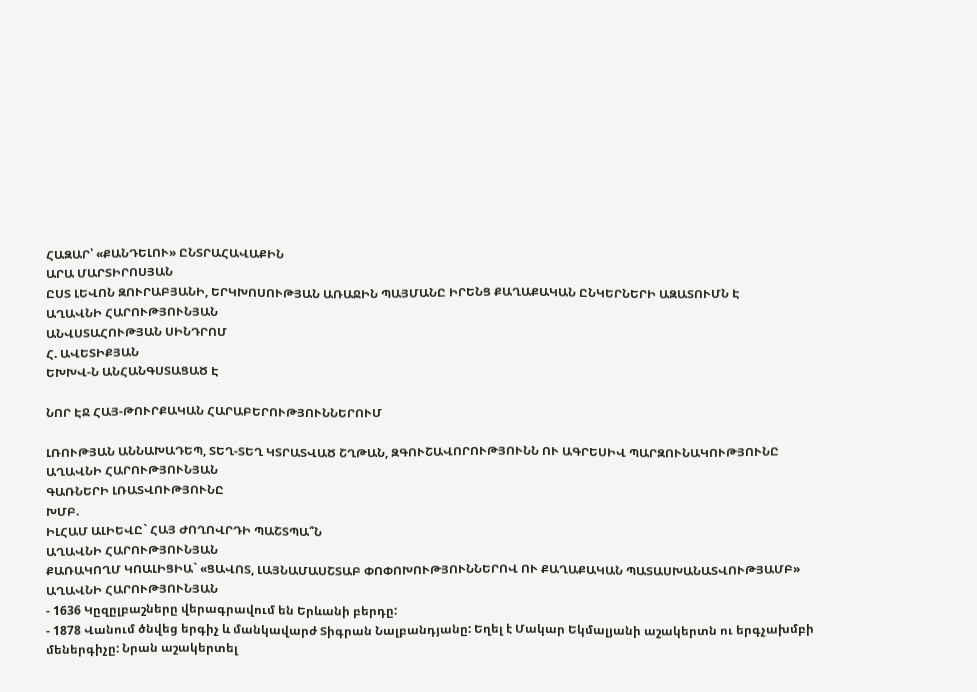ՀԱԶԱՐ՝ «ՔԱՆԴԵԼՈՒ» ԸՆՏՐԱՀԱՎԱՔԻՆ
ԱՐԱ ՄԱՐՏԻՐՈՍՅԱՆ
ԸՍՏ ԼԵՎՈՆ ԶՈՒՐԱԲՅԱՆԻ, ԵՐԿԽՈՍՈՒԹՅԱՆ ԱՌԱՋԻՆ ՊԱՅՄԱՆԸ ԻՐԵՆՑ ՔԱՂԱՔԱԿԱՆ ԸՆԿԵՐՆԵՐԻ ԱԶԱՏՈՒՄՆ Է
ԱՂԱՎՆԻ ՀԱՐՈՒԹՅՈՒՆՅԱՆ
ԱՆՎՍՏԱՀՈՒԹՅԱՆ ՍԻՆԴՐՈՄ
Հ. ԱՎԵՏԻՔՅԱՆ
ԵԽԽՎ-Ն ԱՆՀԱՆԳՍՏԱՑԱԾ Է

ՆՈՐ ԷՋ ՀԱՅ-ԹՈՒՐՔԱԿԱՆ ՀԱՐԱԲԵՐՈՒԹՅՈՒՆՆԵՐՈՒՄ

ԼՌՈՒԹՅԱՆ ԱՆՆԱԽԱԴԵՊ, ՏԵՂ-ՏԵՂ ԿՏՐԱՏՎԱԾ ՇՂԹԱՆ, ԶԳՈՒՇԱՎՈՐՈՒԹՅՈՒՆՆ ՈՒ ԱԳՐԵՍԻՎ ՊԱՐԶՈՒՆԱԿՈՒԹՅՈՒՆԸ
ԱՂԱՎՆԻ ՀԱՐՈՒԹՅՈՒՆՅԱՆ
ԳԱՌՆԵՐԻ ԼՌԱՏՎՈՒԹՅՈՒՆԸ
ԽՄԲ.
ԻԼՀԱՄ ԱԼԻԵՎԸ` ՀԱՅ ԺՈՂՈՎՐԴԻ ՊԱՇՏՊԱ՞Ն
ԱՂԱՎՆԻ ՀԱՐՈՒԹՅՈՒՆՅԱՆ
ՔԱՌԱԿՈՂՄ ԿՈԱԼԻՑԻԱ` «ՑԱՎՈՏ, ԼԱՅՆԱՄԱՍՇՏԱԲ ՓՈՓՈԽՈՒԹՅՈՒՆՆԵՐՈՎ ՈՒ ՔԱՂԱՔԱԿԱՆ ՊԱՏԱՍԽԱՆԱՏՎՈՒԹՅԱՄԲ»
ԱՂԱՎՆԻ ՀԱՐՈՒԹՅՈՒՆՅԱՆ
- 1636 Կըզըլբաշները վերագրավում են Երևանի բերդը:
- 1878 Վանում ծնվեց երգիչ և մանկավարժ Տիգրան Նալբանդյանը: Եղել է Մակար Եկմալյանի աշակերտն ու երգչախմբի մեներգիչը: Նրան աշակերտել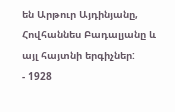են Արթուր Այդինյանը, Հովհաննես Բադալյանը և այլ հայտնի երգիչներ:
- 1928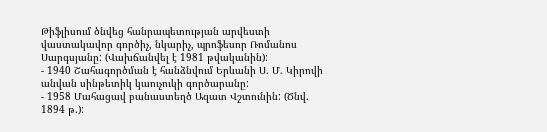Թիֆլիսում ծնվեց հանրապետության արվեստի վաստակավոր գործիչ, նկարիչ, պրոֆեսոր Ռոմանոս Սարգսյանը: (Վախճանվել է 1981 թվականին):
- 1940 Շահագործման է հանձնվում Երևանի Ս. Մ. Կիրովի անվան սինթետիկ կաուչուկի գործարանը:
- 1958 Մահացավ բանաստեղծ Ազատ Վշտունին: (Ծնվ. 1894 թ.):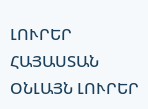ԼՈՒՐԵՐ ՀԱՅԱՍՏԱՆ
ՕՆԼԱՅՆ ԼՈՒՐԵՐ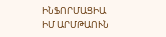ԻՆՖՈՐՄԱՑԻԱ
ԻՄ ԱՐՄԹԱՈՒՆ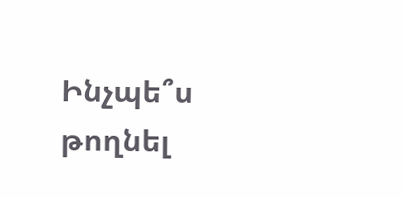Ինչպե՞ս թողնել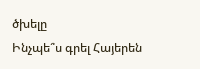ծխելը
Ինչպե՞ս գրել Հայերեն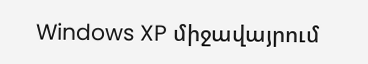Windows XP միջավայրում